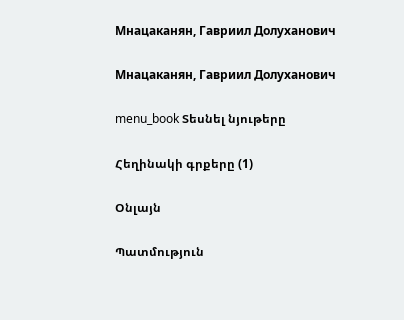Мнацаканян, Гавриил Долуханович

Мнацаканян, Гавриил Долуханович

menu_book Տեսնել նյութերը

Հեղինակի գրքերը (1)

Օնլայն

Պատմություն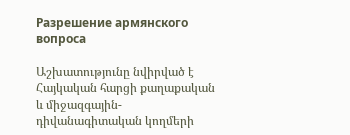Разрешение армянского вопроса

Աշխատությունը նվիրված է Հայկական հարցի քաղաքական և միջազգային-դիվանագիտական կողմերի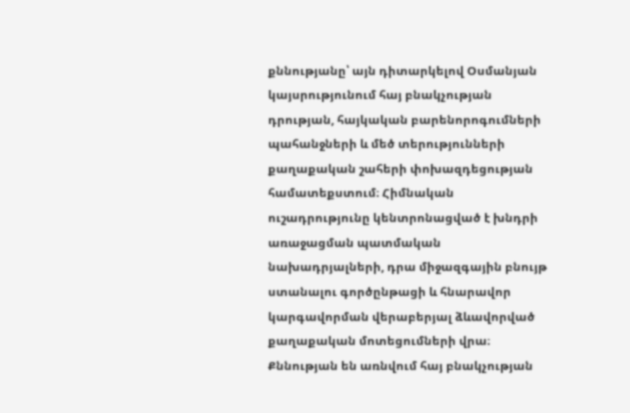քննությանը՝ այն դիտարկելով Օսմանյան կայսրությունում հայ բնակչության դրության, հայկական բարենորոգումների պահանջների և մեծ տերությունների քաղաքական շահերի փոխազդեցության համատեքստում։ Հիմնական ուշադրությունը կենտրոնացված է խնդրի առաջացման պատմական նախադրյալների, դրա միջազգային բնույթ ստանալու գործընթացի և հնարավոր կարգավորման վերաբերյալ ձևավորված քաղաքական մոտեցումների վրա։ Քննության են առնվում հայ բնակչության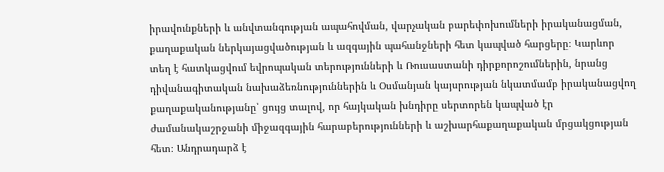իրավունքների և անվտանգության ապահովման, վարչական բարեփոխումների իրականացման, քաղաքական ներկայացվածության և ազգային պահանջների հետ կապված հարցերը։ Կարևոր տեղ է հատկացվում եվրոպական տերությունների և Ռուսաստանի դիրքորոշումներին, նրանց դիվանագիտական նախաձեռնություններին և Օսմանյան կայսրության նկատմամբ իրականացվող քաղաքականությանը՝ ցույց տալով, որ հայկական խնդիրը սերտորեն կապված էր ժամանակաշրջանի միջազգային հարաբերությունների և աշխարհաքաղաքական մրցակցության հետ։ Անդրադարձ է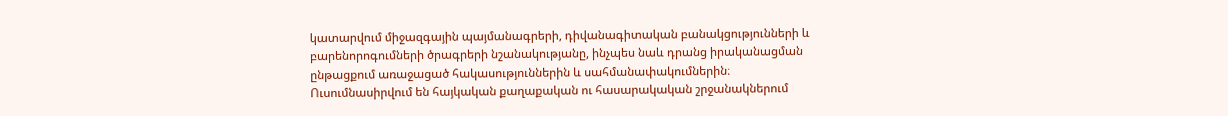կատարվում միջազգային պայմանագրերի, դիվանագիտական բանակցությունների և բարենորոգումների ծրագրերի նշանակությանը, ինչպես նաև դրանց իրականացման ընթացքում առաջացած հակասություններին և սահմանափակումներին։ Ուսումնասիրվում են հայկական քաղաքական ու հասարակական շրջանակներում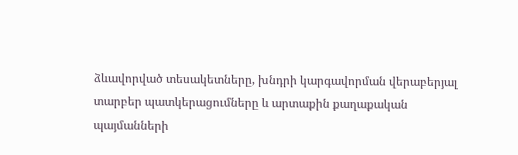ձևավորված տեսակետները, խնդրի կարգավորման վերաբերյալ տարբեր պատկերացումները և արտաքին քաղաքական պայմանների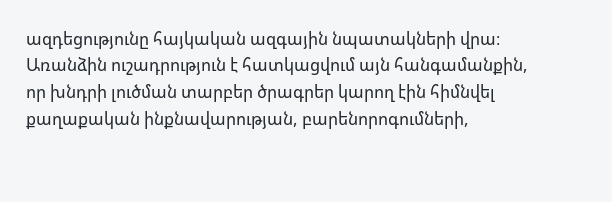ազդեցությունը հայկական ազգային նպատակների վրա։ Առանձին ուշադրություն է հատկացվում այն հանգամանքին, որ խնդրի լուծման տարբեր ծրագրեր կարող էին հիմնվել քաղաքական ինքնավարության, բարենորոգումների,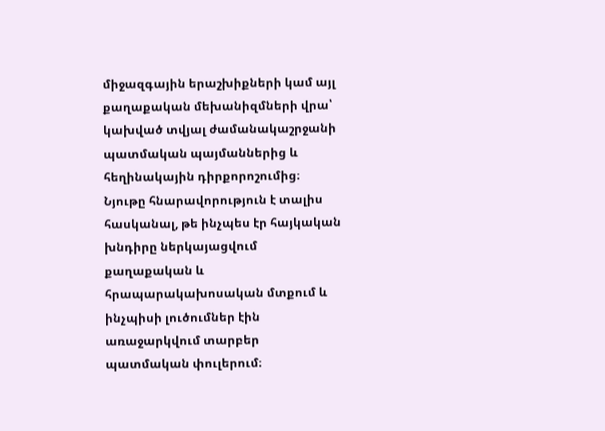միջազգային երաշխիքների կամ այլ քաղաքական մեխանիզմների վրա՝ կախված տվյալ ժամանակաշրջանի պատմական պայմաններից և հեղինակային դիրքորոշումից։ Նյութը հնարավորություն է տալիս հասկանալ, թե ինչպես էր հայկական խնդիրը ներկայացվում քաղաքական և հրապարակախոսական մտքում և ինչպիսի լուծումներ էին առաջարկվում տարբեր պատմական փուլերում։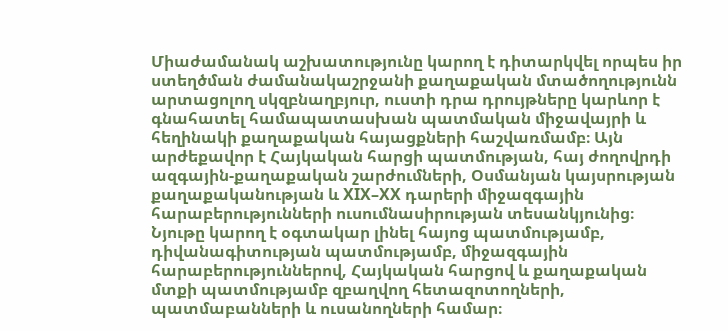Միաժամանակ աշխատությունը կարող է դիտարկվել որպես իր ստեղծման ժամանակաշրջանի քաղաքական մտածողությունն արտացոլող սկզբնաղբյուր, ուստի դրա դրույթները կարևոր է գնահատել համապատասխան պատմական միջավայրի և հեղինակի քաղաքական հայացքների հաշվառմամբ։ Այն արժեքավոր է Հայկական հարցի պատմության, հայ ժողովրդի ազգային-քաղաքական շարժումների, Օսմանյան կայսրության քաղաքականության և XIX–XX դարերի միջազգային հարաբերությունների ուսումնասիրության տեսանկյունից։ Նյութը կարող է օգտակար լինել հայոց պատմությամբ, դիվանագիտության պատմությամբ, միջազգային հարաբերություններով, Հայկական հարցով և քաղաքական մտքի պատմությամբ զբաղվող հետազոտողների, պատմաբանների և ուսանողների համար։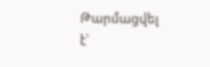Թարմացվել է՝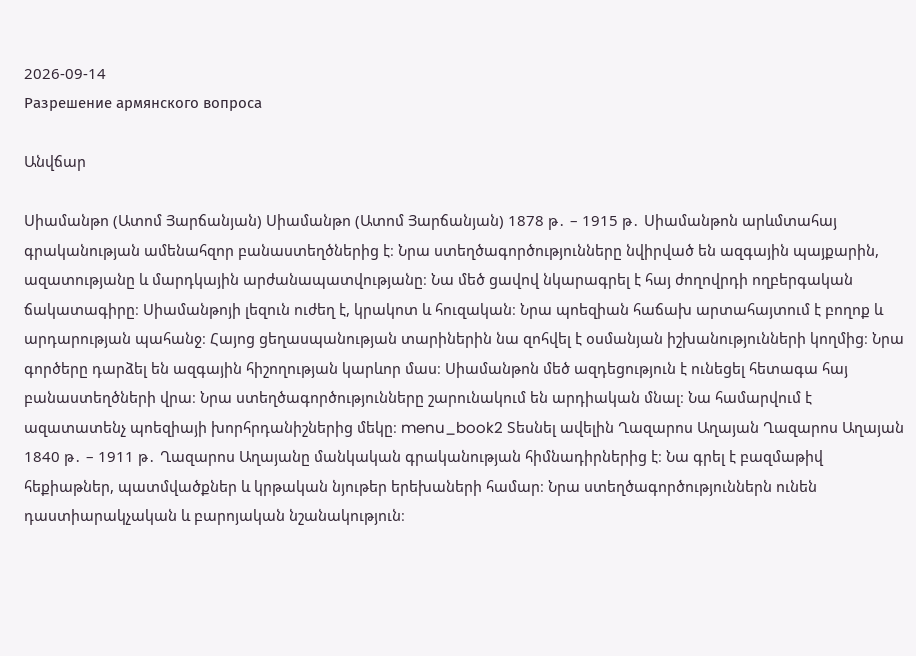2026-09-14
Разрешение армянского вопроса

Անվճար

Սիամանթո (Ատոմ Յարճանյան) Սիամանթո (Ատոմ Յարճանյան) 1878 թ․ – 1915 թ․ Սիամանթոն արևմտահայ գրականության ամենահզոր բանաստեղծներից է։ Նրա ստեղծագործությունները նվիրված են ազգային պայքարին, ազատությանը և մարդկային արժանապատվությանը։ Նա մեծ ցավով նկարագրել է հայ ժողովրդի ողբերգական ճակատագիրը։ Սիամանթոյի լեզուն ուժեղ է, կրակոտ և հուզական։ Նրա պոեզիան հաճախ արտահայտում է բողոք և արդարության պահանջ։ Հայոց ցեղասպանության տարիներին նա զոհվել է օսմանյան իշխանությունների կողմից։ Նրա գործերը դարձել են ազգային հիշողության կարևոր մաս։ Սիամանթոն մեծ ազդեցություն է ունեցել հետագա հայ բանաստեղծների վրա։ Նրա ստեղծագործությունները շարունակում են արդիական մնալ։ Նա համարվում է ազատատենչ պոեզիայի խորհրդանիշներից մեկը։ menu_book2 Տեսնել ավելին Ղազարոս Աղայան Ղազարոս Աղայան 1840 թ․ – 1911 թ․ Ղազարոս Աղայանը մանկական գրականության հիմնադիրներից է։ Նա գրել է բազմաթիվ հեքիաթներ, պատմվածքներ և կրթական նյութեր երեխաների համար։ Նրա ստեղծագործություններն ունեն դաստիարակչական և բարոյական նշանակություն։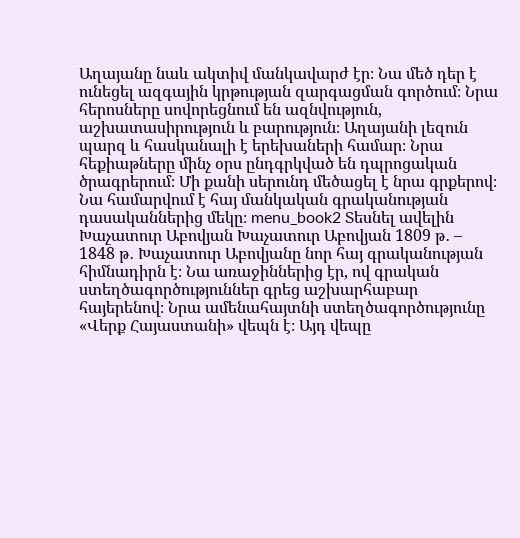Աղայանը նաև ակտիվ մանկավարժ էր։ Նա մեծ դեր է ունեցել ազգային կրթության զարգացման գործում։ Նրա հերոսները սովորեցնում են ազնվություն, աշխատասիրություն և բարություն։ Աղայանի լեզուն պարզ և հասկանալի է երեխաների համար։ Նրա հեքիաթները մինչ օրս ընդգրկված են դպրոցական ծրագրերում։ Մի քանի սերունդ մեծացել է նրա գրքերով։ Նա համարվում է հայ մանկական գրականության դասականներից մեկը։ menu_book2 Տեսնել ավելին Խաչատուր Աբովյան Խաչատուր Աբովյան 1809 թ․ – 1848 թ․ Խաչատուր Աբովյանը նոր հայ գրականության հիմնադիրն է։ Նա առաջիններից էր, ով գրական ստեղծագործություններ գրեց աշխարհաբար հայերենով։ Նրա ամենահայտնի ստեղծագործությունը «Վերք Հայաստանի» վեպն է։ Այդ վեպը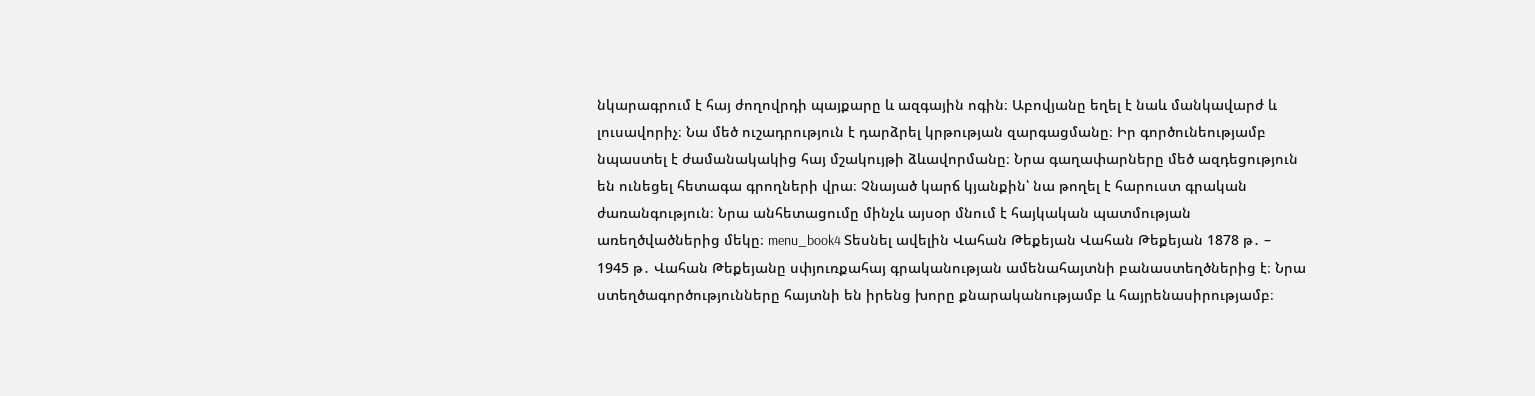նկարագրում է հայ ժողովրդի պայքարը և ազգային ոգին։ Աբովյանը եղել է նաև մանկավարժ և լուսավորիչ։ Նա մեծ ուշադրություն է դարձրել կրթության զարգացմանը։ Իր գործունեությամբ նպաստել է ժամանակակից հայ մշակույթի ձևավորմանը։ Նրա գաղափարները մեծ ազդեցություն են ունեցել հետագա գրողների վրա։ Չնայած կարճ կյանքին՝ նա թողել է հարուստ գրական ժառանգություն։ Նրա անհետացումը մինչև այսօր մնում է հայկական պատմության առեղծվածներից մեկը։ menu_book4 Տեսնել ավելին Վահան Թեքեյան Վահան Թեքեյան 1878 թ․ – 1945 թ․ Վահան Թեքեյանը սփյուռքահայ գրականության ամենահայտնի բանաստեղծներից է։ Նրա ստեղծագործությունները հայտնի են իրենց խորը քնարականությամբ և հայրենասիրությամբ։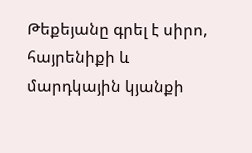Թեքեյանը գրել է սիրո, հայրենիքի և մարդկային կյանքի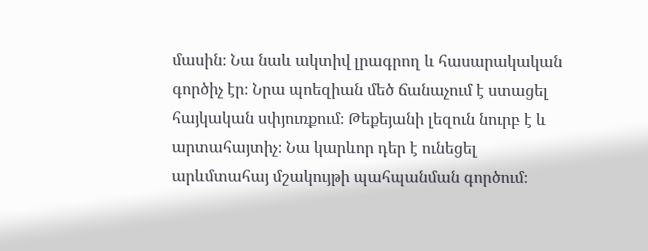մասին։ Նա նաև ակտիվ լրագրող և հասարակական գործիչ էր։ Նրա պոեզիան մեծ ճանաչում է ստացել հայկական սփյուռքում։ Թեքեյանի լեզուն նուրբ է և արտահայտիչ։ Նա կարևոր դեր է ունեցել արևմտահայ մշակույթի պահպանման գործում։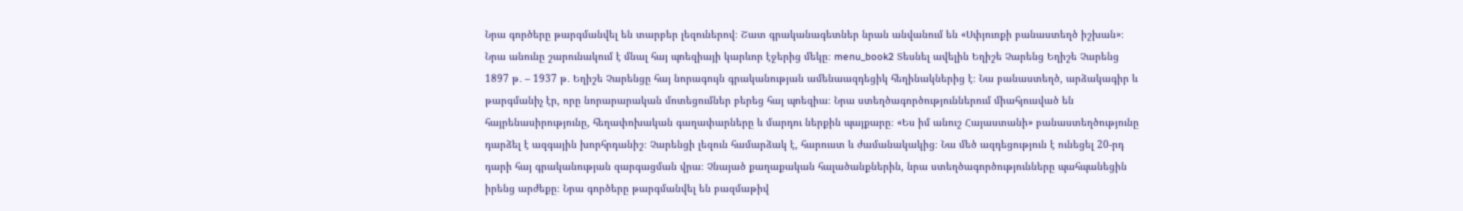Նրա գործերը թարգմանվել են տարբեր լեզուներով։ Շատ գրականագետներ նրան անվանում են «Սփյուռքի բանաստեղծ իշխան»։ Նրա անունը շարունակում է մնալ հայ պոեզիայի կարևոր էջերից մեկը։ menu_book2 Տեսնել ավելին Եղիշե Չարենց Եղիշե Չարենց 1897 թ․ – 1937 թ․ Եղիշե Չարենցը հայ նորագույն գրականության ամենաազդեցիկ հեղինակներից է։ Նա բանաստեղծ, արձակագիր և թարգմանիչ էր, որը նորարարական մոտեցումներ բերեց հայ պոեզիա։ Նրա ստեղծագործություններում միահյուսված են հայրենասիրությունը, հեղափոխական գաղափարները և մարդու ներքին պայքարը։ «Ես իմ անուշ Հայաստանի» բանաստեղծությունը դարձել է ազգային խորհրդանիշ։ Չարենցի լեզուն համարձակ է, հարուստ և ժամանակակից։ Նա մեծ ազդեցություն է ունեցել 20-րդ դարի հայ գրականության զարգացման վրա։ Չնայած քաղաքական հալածանքներին, նրա ստեղծագործությունները պահպանեցին իրենց արժեքը։ Նրա գործերը թարգմանվել են բազմաթիվ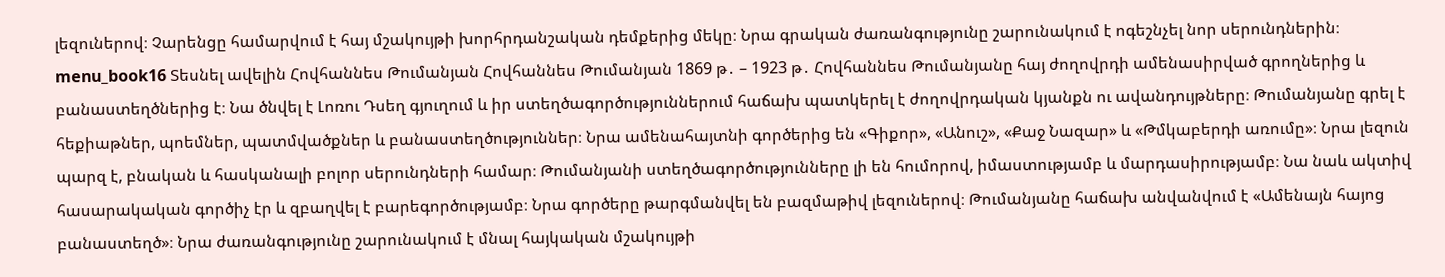լեզուներով։ Չարենցը համարվում է հայ մշակույթի խորհրդանշական դեմքերից մեկը։ Նրա գրական ժառանգությունը շարունակում է ոգեշնչել նոր սերունդներին։ menu_book16 Տեսնել ավելին Հովհաննես Թումանյան Հովհաննես Թումանյան 1869 թ․ – 1923 թ․ Հովհաննես Թումանյանը հայ ժողովրդի ամենասիրված գրողներից և բանաստեղծներից է։ Նա ծնվել է Լոռու Դսեղ գյուղում և իր ստեղծագործություններում հաճախ պատկերել է ժողովրդական կյանքն ու ավանդույթները։ Թումանյանը գրել է հեքիաթներ, պոեմներ, պատմվածքներ և բանաստեղծություններ։ Նրա ամենահայտնի գործերից են «Գիքոր», «Անուշ», «Քաջ Նազար» և «Թմկաբերդի առումը»։ Նրա լեզուն պարզ է, բնական և հասկանալի բոլոր սերունդների համար։ Թումանյանի ստեղծագործությունները լի են հումորով, իմաստությամբ և մարդասիրությամբ։ Նա նաև ակտիվ հասարակական գործիչ էր և զբաղվել է բարեգործությամբ։ Նրա գործերը թարգմանվել են բազմաթիվ լեզուներով։ Թումանյանը հաճախ անվանվում է «Ամենայն հայոց բանաստեղծ»։ Նրա ժառանգությունը շարունակում է մնալ հայկական մշակույթի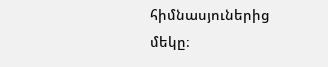հիմնասյուներից մեկը։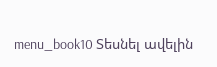menu_book10 Տեսնել ավելին